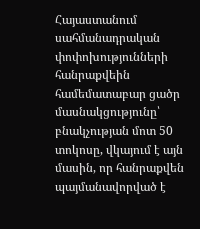Հայաստանում սահմանադրական փոփոխությունների հանրաքվեին համեմատաբար ցածր մասնակցությունը՝ բնակչության մոտ 50 տոկոսը, վկայում է այն մասին, որ հանրաքվեն պայմանավորված է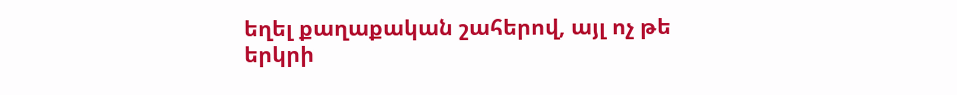եղել քաղաքական շահերով, այլ ոչ թե երկրի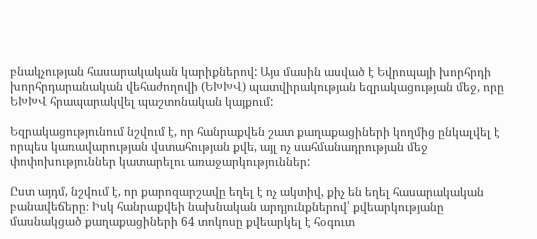բնակչության հասարակական կարիքներով: Այս մասին ասված է Եվրոպայի խորհրդի խորհրդարանական վեհաժողովի (ԵԽԽՎ) պատվիրակության եզրակացության մեջ, որը ԵԽԽՎ հրապարակվել պաշտոնական կայքում:

Եզրակացությունում նշվում է, որ հանրաքվեն շատ քաղաքացիների կողմից ընկալվել է որպես կառավարության վստահության քվե, այլ ոչ սահմանադրության մեջ փոփոխություններ կատարելու առաջարկություններ:

Ըստ այդմ, նշվում է, որ քարոզարշավը եղել է ոչ ակտիվ, քիչ են եղել հասարակական բանավեճերը։ Իսկ հանրաքվեի նախնական արդյունքներով՝ քվեարկությանը մասնակցած քաղաքացիների 64 տոկոսը քվեարկել է հօգուտ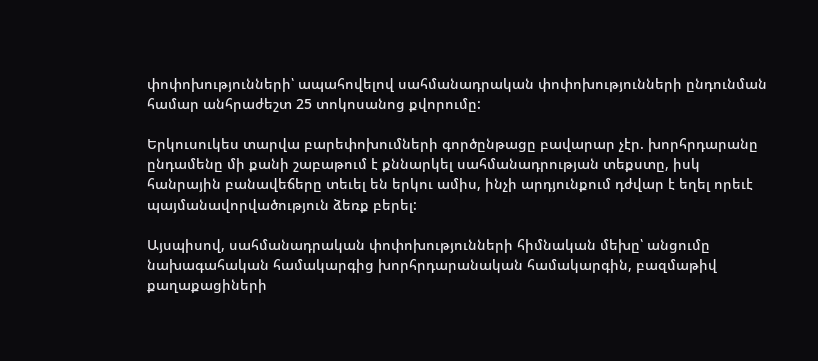փոփոխությունների՝ ապահովելով սահմանադրական փոփոխությունների ընդունման համար անհրաժեշտ 25 տոկոսանոց քվորումը:

Երկուսուկես տարվա բարեփոխումների գործընթացը բավարար չէր. խորհրդարանը ընդամենը մի քանի շաբաթում է քննարկել սահմանադրության տեքստը, իսկ հանրային բանավեճերը տեւել են երկու ամիս, ինչի արդյունքում դժվար է եղել որեւէ պայմանավորվածություն ձեռք բերել:

Այսպիսով, սահմանադրական փոփոխությունների հիմնական մեխը՝ անցումը նախագահական համակարգից խորհրդարանական համակարգին, բազմաթիվ քաղաքացիների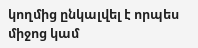կողմից ընկալվել է որպես միջոց կամ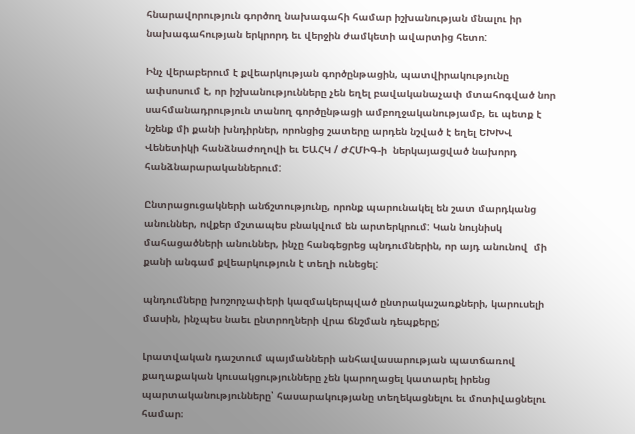հնարավորություն գործող նախագահի համար իշխանության մնալու իր նախագահության երկրորդ եւ վերջին ժամկետի ավարտից հետո:

Ինչ վերաբերում է քվեարկության գործընթացին, պատվիրակությունը ափսոսում է, որ իշխանությունները չեն եղել բավականաչափ մտահոգված նոր սահմանադրություն տանող գործընթացի ամբողջականությամբ, եւ պետք է նշենք մի քանի խնդիրներ, որոնցից շատերը արդեն նշված է եղել ԵԽԽՎ Վենետիկի հանձնաժողովի եւ ԵԱՀԿ / ԺՀՄԻԳ-ի  ներկայացված նախորդ հանձնարարականներում:

Ընտրացուցակների անճշտությունը, որոնք պարունակել են շատ մարդկանց անուններ, ովքեր մշտապես բնակվում են արտերկրում: Կան նույնիսկ մահացածների անուններ, ինչը հանգեցրեց պնդումներին, որ այդ անունով  մի քանի անգամ քվեարկություն է տեղի ունեցել:

պնդումները խոշորչափերի կազմակերպված ընտրակաշառքների, կարուսելի մասին, ինչպես նաեւ ընտրողների վրա ճնշման դեպքերը;

Լրատվական դաշտում պայմանների անհավասարության պատճառով քաղաքական կուսակցությունները չեն կարողացել կատարել իրենց պարտականությունները՝ հասարակությանը տեղեկացնելու եւ մոտիվացնելու համար։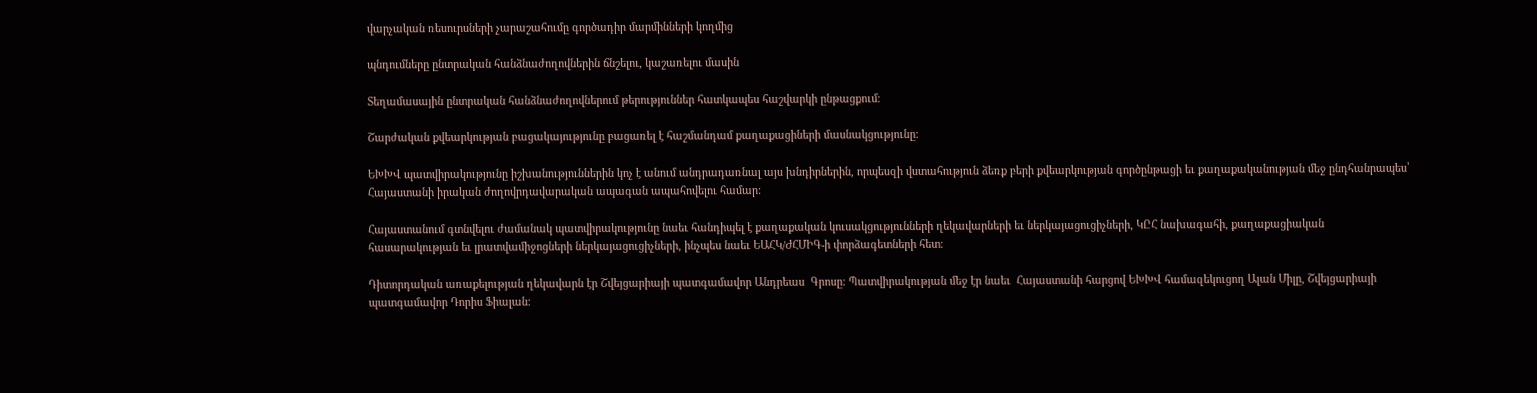վարչական ռեսուրսների չարաշահումը գործադիր մարմինների կողմից

պնդումները ընտրական հանձնաժողովներին ճնշելու, կաշառելու մասին

Տեղամասային ընտրական հանձնաժողովներում թերություններ հատկապես հաշվարկի ընթացքում։

Շարժական քվեարկության բացակայությունը բացառել է հաշմանդամ քաղաքացիների մասնակցությունը։

ԵԽԽՎ պատվիրակությունը իշխանություններին կոչ է անում անդրադառնալ այս խնդիրներին, որպեսզի վստահություն ձեռք բերի քվեարկության գործընթացի եւ քաղաքականության մեջ ընդհանրապես՝ Հայաստանի իրական ժողովրդավարական ապագան ապահովելու համար:

Հայաստանում գտնվելու ժամանակ պատվիրակությունը նաեւ հանդիպել է քաղաքական կուսակցությունների ղեկավարների եւ ներկայացուցիչների, ԿԸՀ նախագահի, քաղաքացիական հասարակության եւ լրատվամիջոցների ներկայացուցիչների, ինչպես նաեւ ԵԱՀԿ/ԺՀՄԻԳ-ի փորձագետների հետ։

Դիտորդական առաքելության ղեկավարն էր Շվեյցարիայի պատգամավոր Անդրեաս  Գրոսը։ Պատվիրակության մեջ էր նաեւ  Հայաստանի հարցով ԵԽԽՎ համազեկուցող Ալան Միլը, Շվեյցարիայի պատգամավոր Դորիս Ֆիալան։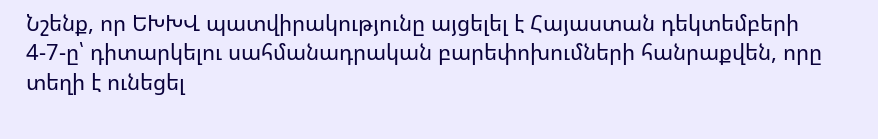Նշենք, որ ԵԽԽՎ պատվիրակությունը այցելել է Հայաստան դեկտեմբերի 4-7-ը՝ դիտարկելու սահմանադրական բարեփոխումների հանրաքվեն, որը տեղի է ունեցել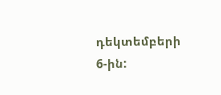դեկտեմբերի 6-ին: